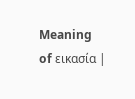Meaning of εικασία |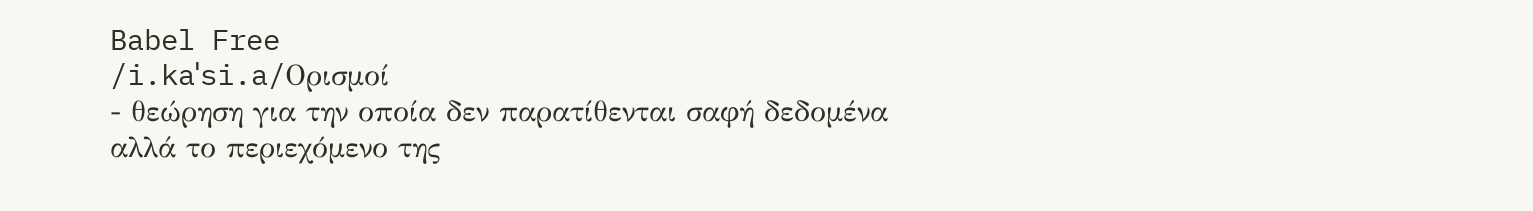Babel Free
/i.kaˈsi.a/Ορισμοί
- θεώρηση για την οποία δεν παρατίθενται σαφή δεδομένα αλλά το περιεχόμενο της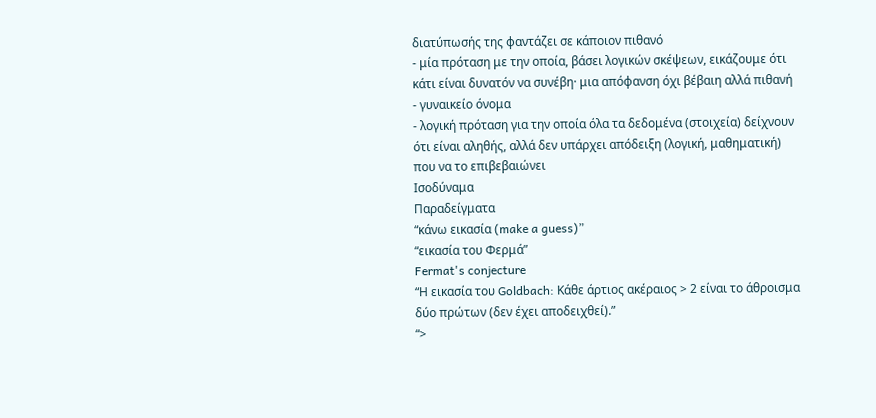διατύπωσής της φαντάζει σε κάποιον πιθανό
- μία πρόταση με την οποία, βάσει λογικών σκέψεων, εικάζουμε ότι κάτι είναι δυνατόν να συνέβη· μια απόφανση όχι βέβαιη αλλά πιθανή
- γυναικείο όνομα
- λογική πρόταση για την οποία όλα τα δεδομένα (στοιχεία) δείχνουν ότι είναι αληθής, αλλά δεν υπάρχει απόδειξη (λογική, μαθηματική) που να το επιβεβαιώνει
Ισοδύναμα
Παραδείγματα
“κάνω εικασία (make a guess)”
“εικασία του Φερμά”
Fermat's conjecture
“Η εικασία του Goldbach: Κάθε άρτιος ακέραιος > 2 είναι το άθροισμα δύο πρώτων (δεν έχει αποδειχθεί).”
“>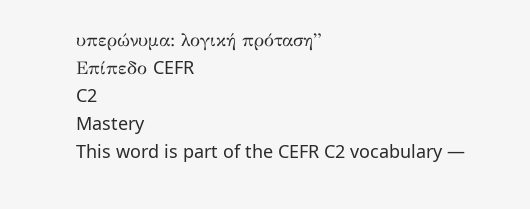υπερώνυμα: λογική πρόταση”
Επίπεδο CEFR
C2
Mastery
This word is part of the CEFR C2 vocabulary —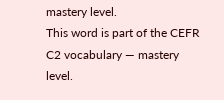mastery level.
This word is part of the CEFR C2 vocabulary — mastery level.